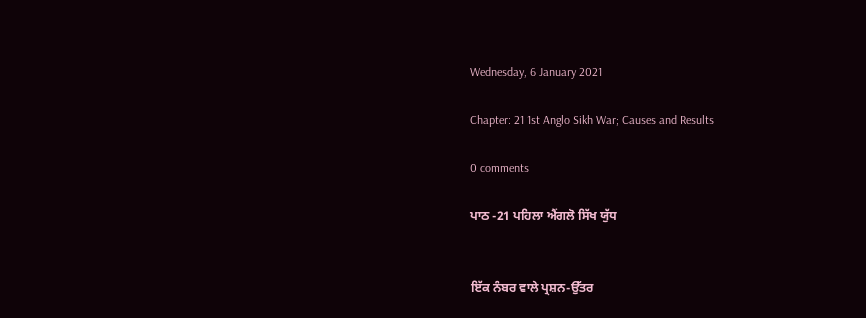Wednesday, 6 January 2021

Chapter: 21 1st Anglo Sikh War; Causes and Results

0 comments

ਪਾਠ -21 ਪਹਿਲਾ ਐਂਗਲੋ ਸਿੱਖ ਯੁੱਧ


ਇੱਕ ਨੰਬਰ ਵਾਲੇ ਪ੍ਰਸ਼ਨ-ਉੱਤਰ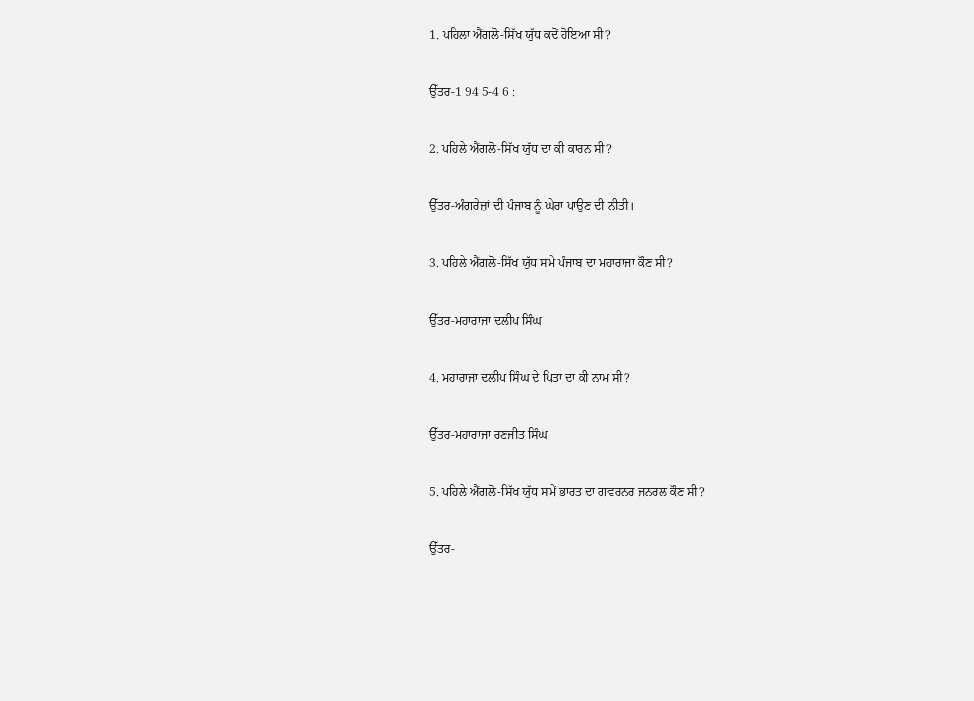1. ਪਹਿਲਾ ਐਂਗਲੋ-ਸਿੱਖ ਯੁੱਧ ਕਦੋਂ ਹੋਇਆ ਸੀ?

ਉੱਤਰ-1 94 5-4 6 :

2. ਪਹਿਲੇ ਐਂਗਲੋ-ਸਿੱਖ ਯੁੱਧ ਦਾ ਕੀ ਕਾਰਨ ਸੀ?

ਉੱਤਰ-ਅੰਗਰੇਜ਼ਾਂ ਦੀ ਪੰਜਾਬ ਨੂੰ ਘੇਰਾ ਪਾਉਣ ਦੀ ਨੀਤੀ।

3. ਪਹਿਲੇ ਐਂਗਲੋ-ਸਿੱਖ ਯੁੱਧ ਸਮੇ ਪੰਜਾਬ ਦਾ ਮਹਾਰਾਜਾ ਕੌਣ ਸੀ?

ਉੱਤਰ-ਮਹਾਰਾਜਾ ਦਲੀਪ ਸਿੰਘ

4. ਮਹਾਰਾਜਾ ਦਲੀਪ ਸਿੰਘ ਦੇ ਪਿਤਾ ਦਾ ਕੀ ਨਾਮ ਸੀ?

ਉੱਤਰ-ਮਹਾਰਾਜਾ ਰਣਜੀਤ ਸਿੰਘ

5. ਪਹਿਲੇ ਐਂਗਲੋ-ਸਿੱਖ ਯੁੱਧ ਸਮੇਂ ਭਾਰਤ ਦਾ ਗਵਰਨਰ ਜਨਰਲ ਕੌਣ ਸੀ?

ਉੱਤਰ-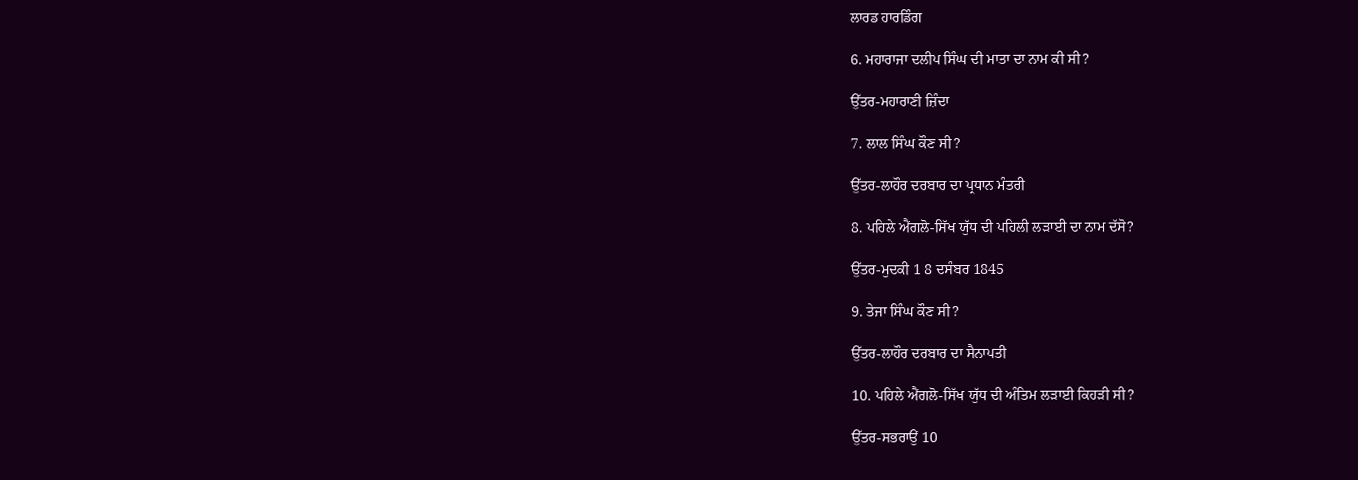ਲਾਰਡ ਹਾਰਡਿੰਗ

6. ਮਹਾਰਾਜਾ ਦਲੀਪ ਸਿੰਘ ਦੀ ਮਾਤਾ ਦਾ ਨਾਮ ਕੀ ਸੀ?

ਉੱਤਰ-ਮਹਾਰਾਣੀ ਜ਼ਿੰਦਾ

7. ਲਾਲ ਸਿੰਘ ਕੌਣ ਸੀ?

ਉੱਤਰ-ਲਾਹੌਰ ਦਰਬਾਰ ਦਾ ਪ੍ਰਧਾਨ ਮੰਤਰੀ

8. ਪਹਿਲੇ ਐਂਗਲੋ-ਸਿੱਖ ਯੁੱਧ ਦੀ ਪਹਿਲੀ ਲੜਾਈ ਦਾ ਨਾਮ ਦੱਸੋ?

ਉੱਤਰ-ਮੁਦਕੀ 1 8 ਦਸੰਬਰ 1845

9. ਤੇਜਾ ਸਿੰਘ ਕੌਣ ਸੀ?

ਉੱਤਰ-ਲਾਹੌਰ ਦਰਬਾਰ ਦਾ ਸੈਨਾਪਤੀ

10. ਪਹਿਲੇ ਐਂਗਲੋ-ਸਿੱਖ ਯੁੱਧ ਦੀ ਅੰਤਿਮ ਲੜਾਈ ਕਿਹੜੀ ਸੀ?

ਉੱਤਰ-ਸਭਰਾਉਂ 10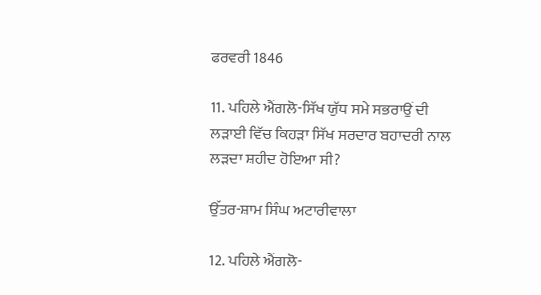ਫਰਵਰੀ 1846

11. ਪਹਿਲੇ ਐਂਗਲੋ-ਸਿੱਖ ਯੁੱਧ ਸਮੇ ਸਭਰਾਉਂ ਦੀ ਲੜਾਈ ਵਿੱਚ ਕਿਹੜਾ ਸਿੱਖ ਸਰਦਾਰ ਬਹਾਦਰੀ ਨਾਲ ਲੜਦਾ ਸ਼ਹੀਦ ਹੋਇਆ ਸੀ?

ਉੱਤਰ-ਸ਼ਾਮ ਸਿੰਘ ਅਟਾਰੀਵਾਲਾ

12. ਪਹਿਲੇ ਐਂਗਲੋ-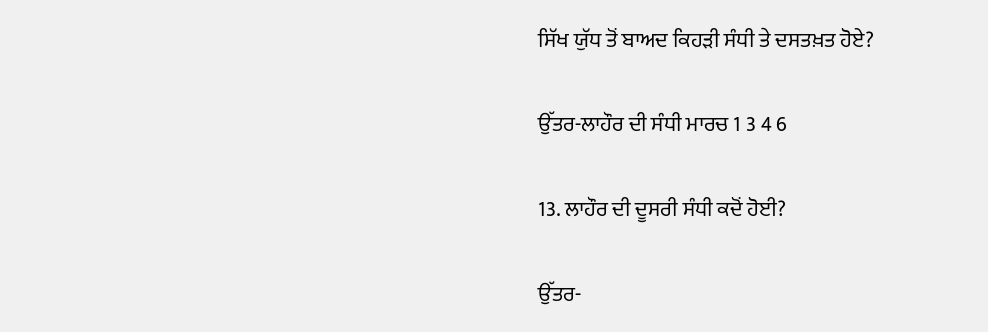ਸਿੱਖ ਯੁੱਧ ਤੋਂ ਬਾਅਦ ਕਿਹੜੀ ਸੰਧੀ ਤੇ ਦਸਤਖ਼ਤ ਹੋਏ?

ਉੱਤਰ-ਲਾਹੌਰ ਦੀ ਸੰਧੀ ਮਾਰਚ 1 3 4 6

13. ਲਾਹੌਰ ਦੀ ਦੂਸਰੀ ਸੰਧੀ ਕਦੋਂ ਹੋਈ?

ਉੱਤਰ-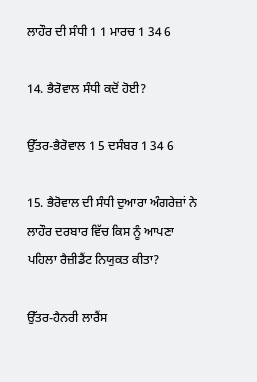ਲਾਹੌਰ ਦੀ ਸੰਧੀ 1 1 ਮਾਰਚ 1 34 6

14. ਭੈਰੋਵਾਲ ਸੰਧੀ ਕਦੋਂ ਹੋਈ?

ਉੱਤਰ-ਭੈਰੋਵਾਲ 1 5 ਦਸੰਬਰ 1 34 6

15. ਭੈਰੋਵਾਲ ਦੀ ਸੰਧੀ ਦੁਆਰਾ ਅੰਗਰੇਜ਼ਾਂ ਨੇ ਲਾਹੌਰ ਦਰਬਾਰ ਵਿੱਚ ਕਿਸ ਨੂੰ ਆਪਣਾ ਪਹਿਲਾ ਰੈਜ਼ੀਡੈਂਟ ਨਿਯੁਕਤ ਕੀਤਾ?

ਉੱਤਰ-ਹੈਨਰੀ ਲਾਰੈਂਸ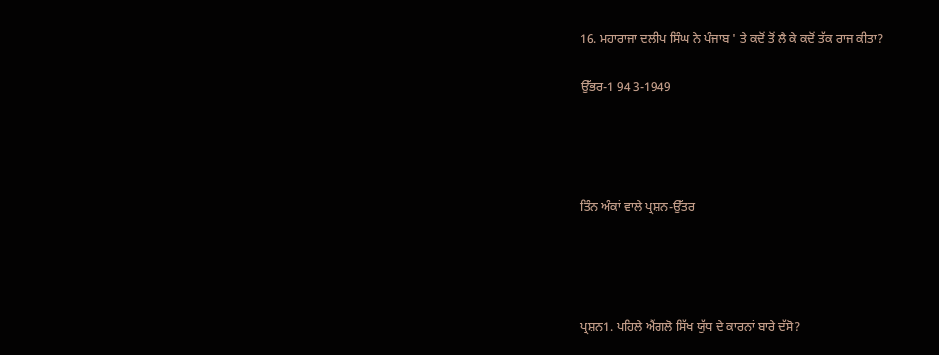16. ਮਹਾਰਾਜਾ ਦਲੀਪ ਸਿੰਘ ਨੇ ਪੰਜਾਬ ' ਤੇ ਕਦੋਂ ਤੋਂ ਲੈ ਕੇ ਕਦੋਂ ਤੱਕ ਰਾਜ ਕੀਤਾ?

ਉੱਭਰ-1 94 3-1949




ਤਿੰਨ ਅੰਕਾਂ ਵਾਲੇ ਪ੍ਰਸ਼ਨ-ਉੱਤਰ




ਪ੍ਰਸ਼ਨ1. ਪਹਿਲੇ ਐਂਗਲੋ ਸਿੱਖ ਯੁੱਧ ਦੇ ਕਾਰਨਾਂ ਬਾਰੇ ਦੱਸੋ?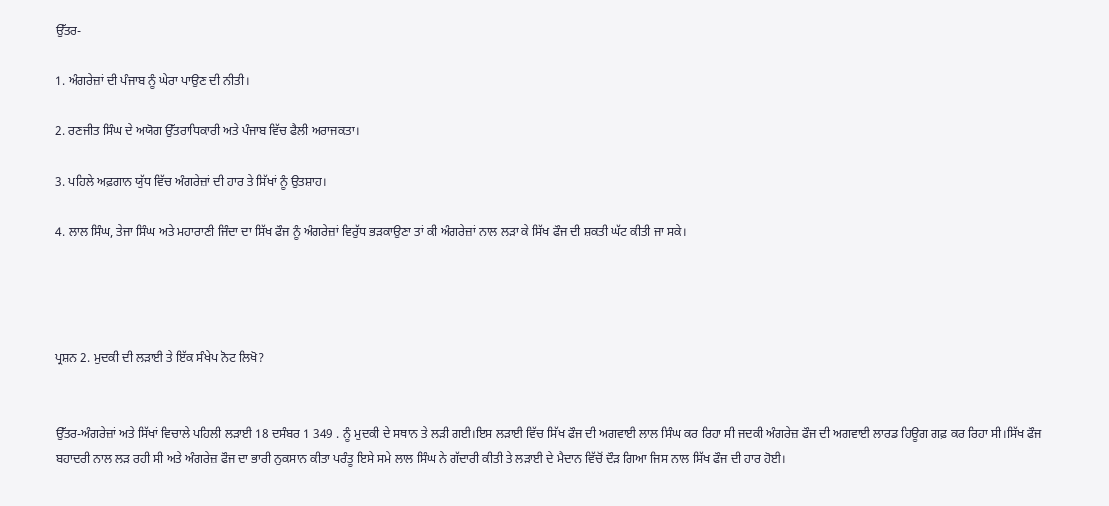ਉੱਤਰ-

1. ਅੰਗਰੇਜ਼ਾਂ ਦੀ ਪੰਜਾਬ ਨੂੰ ਘੇਰਾ ਪਾਉਣ ਦੀ ਨੀਤੀ।

2. ਰਣਜੀਤ ਸਿੰਘ ਦੇ ਅਯੋਗ ਉੱਤਰਾਧਿਕਾਰੀ ਅਤੇ ਪੰਜਾਬ ਵਿੱਚ ਫੈਲੀ ਅਰਾਜਕਤਾ।

3. ਪਹਿਲੇ ਅਫ਼ਗਾਨ ਯੁੱਧ ਵਿੱਚ ਅੰਗਰੇਜ਼ਾਂ ਦੀ ਹਾਰ ਤੇ ਸਿੱਖਾਂ ਨੂੰ ਉਤਸ਼ਾਹ।

4. ਲਾਲ ਸਿੰਘ, ਤੇਜਾ ਸਿੰਘ ਅਤੇ ਮਹਾਰਾਣੀ ਜਿੰਦਾ ਦਾ ਸਿੱਖ ਫੌਜ ਨੂੰ ਅੰਗਰੇਜ਼ਾਂ ਵਿਰੁੱਧ ਭੜਕਾਉਣਾ ਤਾਂ ਕੀ ਅੰਗਰੇਜ਼ਾਂ ਨਾਲ ਲੜਾ ਕੇ ਸਿੱਖ ਫੌਜ ਦੀ ਸ਼ਕਤੀ ਘੱਟ ਕੀਤੀ ਜਾ ਸਕੇ।




ਪ੍ਰਸ਼ਨ 2. ਮੁਦਕੀ ਦੀ ਲੜਾਈ ਤੇ ਇੱਕ ਸੰਖੇਪ ਨੋਟ ਲਿਖੋ?


ਉੱਤਰ-ਅੰਗਰੇਜ਼ਾਂ ਅਤੇ ਸਿੱਖਾਂ ਵਿਚਾਲੇ ਪਹਿਲੀ ਲੜਾਈ 18 ਦਸੰਬਰ 1 349 . ਨੂੰ ਮੁਦਕੀ ਦੇ ਸਥਾਨ ਤੇ ਲੜੀ ਗਈ।ਇਸ ਲੜਾਈ ਵਿੱਚ ਸਿੱਖ ਫੌਜ ਦੀ ਅਗਵਾਈ ਲਾਲ ਸਿੰਘ ਕਰ ਰਿਹਾ ਸੀ ਜਦਕੀ ਅੰਗਰੇਜ਼ ਫੌਜ ਦੀ ਅਗਵਾਈ ਲਾਰਡ ਹਿਊਗ ਗਫ਼ ਕਰ ਰਿਹਾ ਸੀ।ਸਿੱਖ ਫੌਜ ਬਹਾਦਰੀ ਨਾਲ ਲੜ ਰਹੀ ਸੀ ਅਤੇ ਅੰਗਰੇਜ਼ ਫੌਜ ਦਾ ਭਾਰੀ ਨੁਕਸਾਨ ਕੀਤਾ ਪਰੰਤੂ ਇਸੇ ਸਮੇ ਲਾਲ ਸਿੰਘ ਨੇ ਗੱਦਾਰੀ ਕੀਤੀ ਤੇ ਲੜਾਈ ਦੇ ਮੈਦਾਨ ਵਿੱਚੋਂ ਦੌੜ ਗਿਆ ਜਿਸ ਨਾਲ ਸਿੱਖ ਫੌਜ ਦੀ ਹਾਰ ਹੋਈ।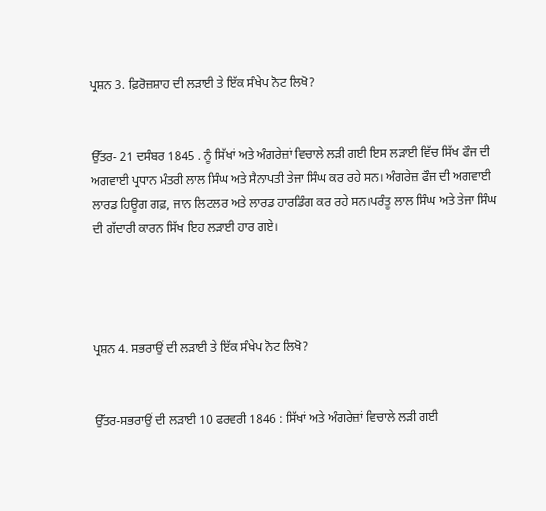ਪ੍ਰਸ਼ਨ 3. ਫ਼ਿਰੋਜ਼ਸ਼ਾਹ ਦੀ ਲੜਾਈ ਤੇ ਇੱਕ ਸੰਖੇਪ ਨੋਟ ਲਿਖੋ?


ਉੱਤਰ- 21 ਦਸੰਬਰ 1845 . ਨੂੰ ਸਿੱਖਾਂ ਅਤੇ ਅੰਗਰੇਜ਼ਾਂ ਵਿਚਾਲੇ ਲੜੀ ਗਈ ਇਸ ਲੜਾਈ ਵਿੱਚ ਸਿੱਖ ਫੌਜ ਦੀ ਅਗਵਾਈ ਪ੍ਰਧਾਨ ਮੰਤਰੀ ਲਾਲ ਸਿੰਘ ਅਤੇ ਸੈਨਾਪਤੀ ਤੇਜਾ ਸਿੰਘ ਕਰ ਰਹੇ ਸਨ। ਅੰਗਰੇਜ਼ ਫੌਜ ਦੀ ਅਗਵਾਈ ਲਾਰਡ ਹਿਊਗ ਗਫ਼, ਜਾਨ ਲਿਟਲਰ ਅਤੇ ਲਾਰਡ ਹਾਰਡਿੰਗ ਕਰ ਰਹੇ ਸਨ।ਪਰੰਤੂ ਲਾਲ ਸਿੰਘ ਅਤੇ ਤੇਜਾ ਸਿੰਘ ਦੀ ਗੱਦਾਰੀ ਕਾਰਨ ਸਿੱਖ ਇਹ ਲੜਾਈ ਹਾਰ ਗਏ।




ਪ੍ਰਸ਼ਨ 4. ਸਭਰਾਉਂ ਦੀ ਲੜਾਈ ਤੇ ਇੱਕ ਸੰਖੇਪ ਨੋਟ ਲਿਖੋ?


ਉੱਤਰ-ਸਭਰਾਉਂ ਦੀ ਲੜਾਈ 10 ਫਰਵਰੀ 1846 : ਸਿੱਖਾਂ ਅਤੇ ਅੰਗਰੇਜ਼ਾਂ ਵਿਚਾਲੇ ਲੜੀ ਗਈ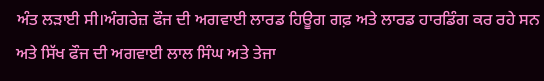ਅੰਤ ਲੜਾਈ ਸੀ।ਅੰਗਰੇਜ਼ ਫੌਜ ਦੀ ਅਗਵਾਈ ਲਾਰਡ ਹਿਊਗ ਗਫ਼ ਅਤੇ ਲਾਰਡ ਹਾਰਡਿੰਗ ਕਰ ਰਹੇ ਸਨ ਅਤੇ ਸਿੱਖ ਫੌਜ ਦੀ ਅਗਵਾਈ ਲਾਲ ਸਿੰਘ ਅਤੇ ਤੇਜਾ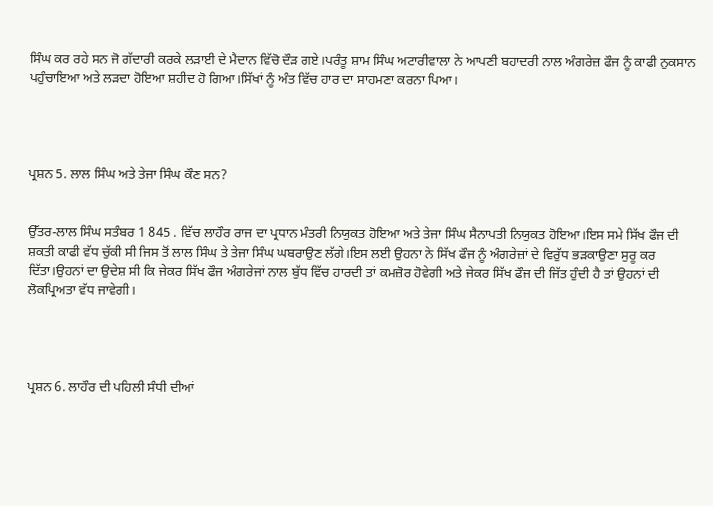ਸਿੰਘ ਕਰ ਰਹੇ ਸਨ ਜੋ ਗੱਦਾਰੀ ਕਰਕੇ ਲੜਾਈ ਦੇ ਮੈਦਾਨ ਵਿੱਚੋ ਦੌੜ ਗਏ।ਪਰੰਤੂ ਸ਼ਾਮ ਸਿੰਘ ਅਟਾਰੀਵਾਲਾ ਨੇ ਆਪਣੀ ਬਹਾਦਰੀ ਨਾਲ ਅੰਗਰੇਜ਼ ਫੌਜ ਨੂੰ ਕਾਫੀ ਨੁਕਸਾਨ ਪਹੁੰਚਾਇਆ ਅਤੇ ਲੜਦਾ ਹੋਇਆ ਸ਼ਹੀਦ ਹੋ ਗਿਆ।ਸਿੱਖਾਂ ਨੂੰ ਅੰਤ ਵਿੱਚ ਹਾਰ ਦਾ ਸਾਹਮਣਾ ਕਰਨਾ ਪਿਆ।




ਪ੍ਰਸ਼ਨ 5. ਲਾਲ ਸਿੰਘ ਅਤੇ ਤੇਜਾ ਸਿੰਘ ਕੌਣ ਸਨ?


ਉੱਤਰ-ਲਾਲ ਸਿੰਘ ਸਤੰਬਰ 1 845 . ਵਿੱਚ ਲਾਹੌਰ ਰਾਜ ਦਾ ਪ੍ਰਧਾਨ ਮੰਤਰੀ ਨਿਯੁਕਤ ਹੋਇਆ ਅਤੇ ਤੇਜਾ ਸਿੰਘ ਸੈਨਾਪਤੀ ਨਿਯੁਕਤ ਹੋਇਆ।ਇਸ ਸਮੇ ਸਿੱਖ ਫੌਜ ਦੀ ਸ਼ਕਤੀ ਕਾਫੀ ਵੱਧ ਚੁੱਕੀ ਸੀ ਜਿਸ ਤੋਂ ਲਾਲ ਸਿੰਘ ਤੇ ਤੇਜਾ ਸਿੰਘ ਘਬਰਾਉਣ ਲੱਗੇ।ਇਸ ਲਈ ਉਹਨਾ ਨੇ ਸਿੱਖ ਫੌਜ ਨੂੰ ਅੰਗਰੇਜ਼ਾਂ ਦੇ ਵਿਰੁੱਧ ਭੜਕਾਉਣਾ ਸੁਰੂ ਕਰ ਦਿੱਤਾ।ਉਹਨਾਂ ਦਾ ਉਦੇਸ਼ ਸੀ ਕਿ ਜੇਕਰ ਸਿੱਖ ਫੌਜ ਅੰਗਰੇਜਾਂ ਨਾਲ ਬੁੱਧ ਵਿੱਚ ਹਾਰਦੀ ਤਾਂ ਕਮਜ਼ੋਰ ਹੋਵੇਗੀ ਅਤੇ ਜੇਕਰ ਸਿੱਖ ਫੌਜ ਦੀ ਜਿੱਤ ਹੁੰਦੀ ਹੈ ਤਾਂ ਉਹਨਾਂ ਦੀ ਲੋਕਪ੍ਰਿਅਤਾ ਵੱਧ ਜਾਵੇਗੀ।




ਪ੍ਰਸ਼ਨ 6. ਲਾਹੌਰ ਦੀ ਪਹਿਲੀ ਸੰਧੀ ਦੀਆਂ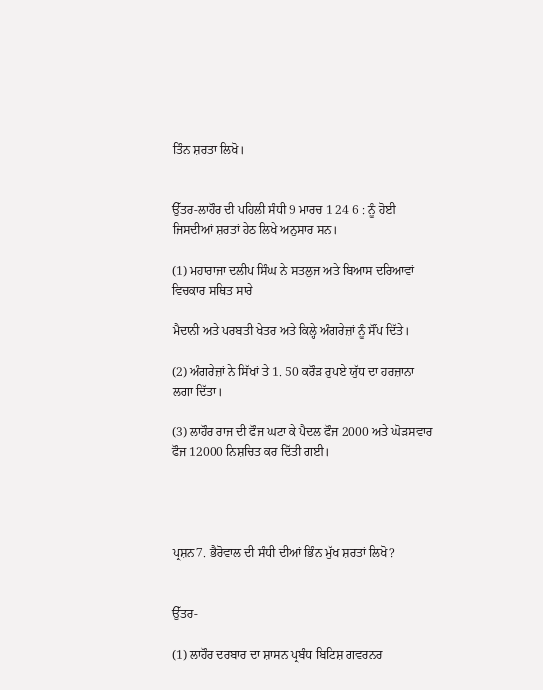ਤਿੰਨ ਸ਼ਰਤਾ ਲਿਖੋ।


ਉੱਤਰ-ਲਾਹੌਰ ਦੀ ਪਹਿਲੀ ਸੰਧੀ 9 ਮਾਰਚ 1 24 6 : ਨੂੰ ਹੋਈ ਜਿਸਦੀਆਂ ਸ਼ਰਤਾਂ ਹੇਠ ਲਿਖੇ ਅਨੁਸਾਰ ਸਨ।

(1) ਮਹਾਰਾਜਾ ਦਲੀਪ ਸਿੰਘ ਨੇ ਸਤਲੁਜ ਅਤੇ ਬਿਆਸ ਦਰਿਆਵਾਂ ਵਿਚਕਾਰ ਸਥਿਤ ਸਾਰੇ

ਮੈਦਾਨੀ ਅਤੇ ਪਰਬਤੀ ਖੇਤਰ ਅਤੇ ਕਿਲ੍ਹੇ ਅੰਗਰੇਜ਼ਾਂ ਨੂੰ ਸੌਂਪ ਦਿੱਤੇ।

(2) ਅੰਗਰੇਜ਼ਾਂ ਨੇ ਸਿੱਖਾਂ ਤੇ 1. 50 ਕਰੌੜ ਰੁਪਏ ਯੁੱਧ ਦਾ ਹਰਜ਼ਾਨਾ ਲਗਾ ਦਿੱਤਾ।

(3) ਲਾਹੌਰ ਰਾਜ ਦੀ ਫੌਜ ਘਟਾ ਕੇ ਪੈਦਲ ਫੌਜ 2000 ਅਤੇ ਘੋੜਸਵਾਰ ਫੌਜ 12000 ਨਿਸ਼ਚਿਤ ਕਰ ਦਿੱਤੀ ਗਈ।




ਪ੍ਰਸ਼ਨ7. ਭੈਰੋਵਾਲ ਦੀ ਸੰਧੀ ਦੀਆਂ ਭਿੰਨ ਮੁੱਖ ਸ਼ਰਤਾਂ ਲਿਖੋ?


ਉੱਤਰ-

(1) ਲਾਹੌਰ ਦਰਬਾਰ ਦਾ ਸ਼ਾਸਨ ਪ੍ਰਬੰਧ ਬਿਟਿਸ਼ ਗਵਰਨਰ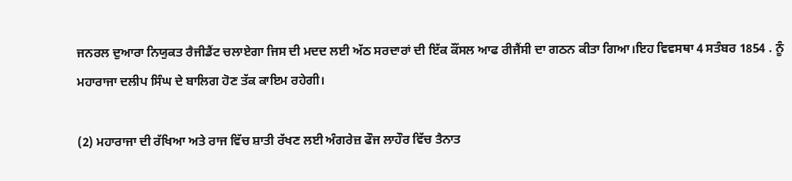ਜਨਰਲ ਦੁਆਰਾ ਨਿਯੁਕਤ ਰੈਜੀਡੈਂਟ ਚਲਾਏਗਾ ਜਿਸ ਦੀ ਮਦਦ ਲਈ ਅੱਠ ਸਰਦਾਰਾਂ ਦੀ ਇੱਕ ਕੌਂਸਲ ਆਫ ਰੀਜੈਂਸੀ ਦਾ ਗਠਨ ਕੀਤਾ ਗਿਆ।ਇਹ ਵਿਵਸਥਾ 4 ਸਤੰਬਰ 1854 . ਨੂੰ ਮਹਾਰਾਜਾ ਦਲੀਪ ਸਿੰਘ ਦੇ ਬਾਲਿਗ ਹੋਣ ਤੱਕ ਕਾਇਮ ਰਹੇਗੀ।

(2) ਮਹਾਰਾਜਾ ਦੀ ਰੱਖਿਆ ਅਤੇ ਰਾਜ ਵਿੱਚ ਸ਼ਾਤੀ ਰੱਖਣ ਲਈ ਅੰਗਰੇਜ਼ ਫੌਜ ਲਾਹੌਰ ਵਿੱਚ ਤੈਨਾਤ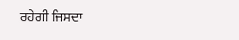ਰਹੇਗੀ ਜਿਸਦਾ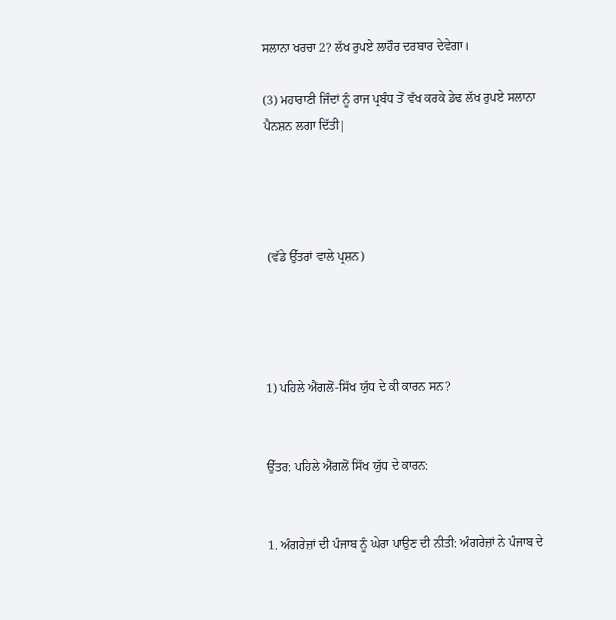ਸਲਾਨਾ ਖਰਚਾ 2? ਲੱਖ ਰੁਪਏ ਲਾਹੌਰ ਦਰਬਾਰ ਦੇਵੇਗਾ।

(3) ਮਹਾਰਾਣੀ ਜਿੰਦਾਂ ਨੂੰ ਰਾਜ ਪ੍ਰਬੰਧ ਤੋਂ ਵੱਖ ਕਰਕੇ ਡੇਢ ਲੱਖ ਰੁਪਏ ਸਲਾਨਾ ਪੈਨਸ਼ਨ ਲਗਾ ਦਿੱਤੀ|




 (ਵੱਡੇ ਉੱਤਰਾਂ ਵਾਲੇ ਪ੍ਰਸ਼ਨ)




1) ਪਹਿਲੇ ਐਂਗਲੋਂ-ਸਿੱਖ ਯੁੱਧ ਦੇ ਕੀ ਕਾਰਨ ਸਨ?


ਉੱਤਰ: ਪਹਿਲੇ ਐਂਗਲੋਂ ਸਿੱਖ ਯੁੱਧ ਦੇ ਕਾਰਨ:


1. ਅੰਗਰੇਜ਼ਾਂ ਦੀ ਪੰਜਾਬ ਨੂੰ ਘੇਰਾ ਪਾਉਣ ਦੀ ਨੀਤੀ: ਅੰਗਰੇਜ਼ਾਂ ਨੇ ਪੰਜਾਬ ਦੇ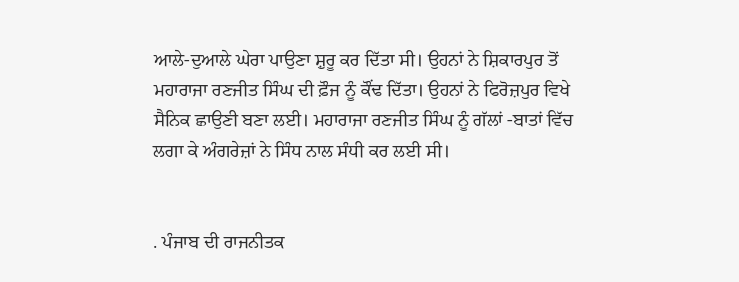ਆਲੇ-ਦੁਆਲੇ ਘੇਰਾ ਪਾਉਣਾ ਸ਼ੁਰੂ ਕਰ ਦਿੱਤਾ ਸੀ। ਉਹਨਾਂ ਨੇ ਸ਼ਿਕਾਰਪੁਰ ਤੋਂ ਮਹਾਰਾਜਾ ਰਣਜੀਤ ਸਿੰਘ ਦੀ ਫ਼ੌਜ ਨੂੰ ਕੌਂਢ ਦਿੱਤਾ। ਉਹਨਾਂ ਨੇ ਫਿਰੋਜ਼ਪੁਰ ਵਿਖੇ ਸੈਨਿਕ ਛਾਉਣੀ ਬਣਾ ਲਈ। ਮਹਾਰਾਜਾ ਰਣਜੀਤ ਸਿੰਘ ਨੂੰ ਗੱਲਾਂ -ਬਾਤਾਂ ਵਿੱਚ ਲਗਾ ਕੇ ਅੰਗਰੇਜ਼ਾਂ ਨੇ ਸਿੰਧ ਨਾਲ ਸੰਧੀ ਕਰ ਲਈ ਸੀ।


. ਪੰਜਾਬ ਦੀ ਰਾਜਨੀਤਕ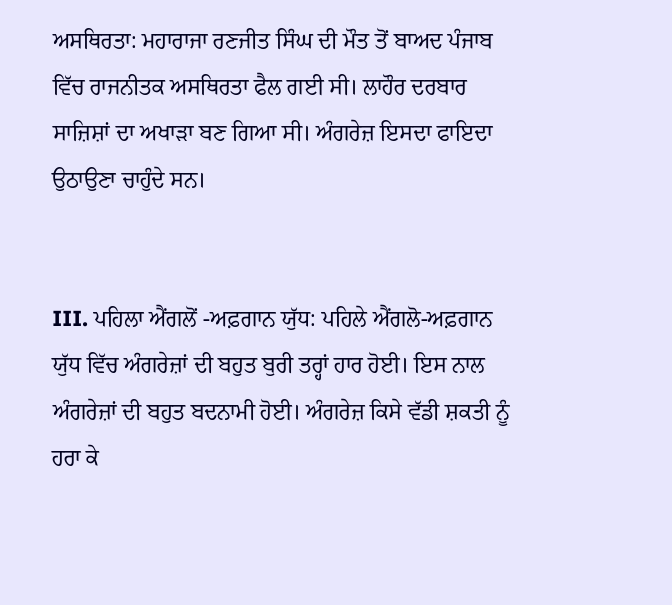ਅਸਥਿਰਤਾ: ਮਹਾਰਾਜਾ ਰਣਜੀਤ ਸਿੰਘ ਦੀ ਮੌਤ ਤੋਂ ਬਾਅਦ ਪੰਜਾਬ ਵਿੱਚ ਰਾਜਨੀਤਕ ਅਸਥਿਰਤਾ ਫੈਲ ਗਈ ਸੀ। ਲਾਹੌਰ ਦਰਬਾਰ ਸਾਜ਼ਿਸ਼ਾਂ ਦਾ ਅਖਾੜਾ ਬਣ ਗਿਆ ਸੀ। ਅੰਗਰੇਜ਼ ਇਸਦਾ ਫਾਇਦਾ ਉਠਾਉਣਾ ਚਾਹੁੰਦੇ ਸਨ।


III. ਪਹਿਲਾ ਐਂਗਲੋਂ -ਅਫ਼ਗਾਨ ਯੁੱਧ: ਪਹਿਲੇ ਐਂਗਲੋ-ਅਫ਼ਗਾਨ ਯੁੱਧ ਵਿੱਚ ਅੰਗਰੇਜ਼ਾਂ ਦੀ ਬਹੁਤ ਬੁਰੀ ਤਰ੍ਹਾਂ ਹਾਰ ਹੋਈ। ਇਸ ਨਾਲ ਅੰਗਰੇਜ਼ਾਂ ਦੀ ਬਹੁਤ ਬਦਨਾਮੀ ਹੋਈ। ਅੰਗਰੇਜ਼ ਕਿਸੇ ਵੱਡੀ ਸ਼ਕਤੀ ਨੂੰ ਹਰਾ ਕੇ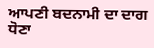ਆਪਣੀ ਬਦਨਾਮੀ ਦਾ ਦਾਗ ਧੋਣਾ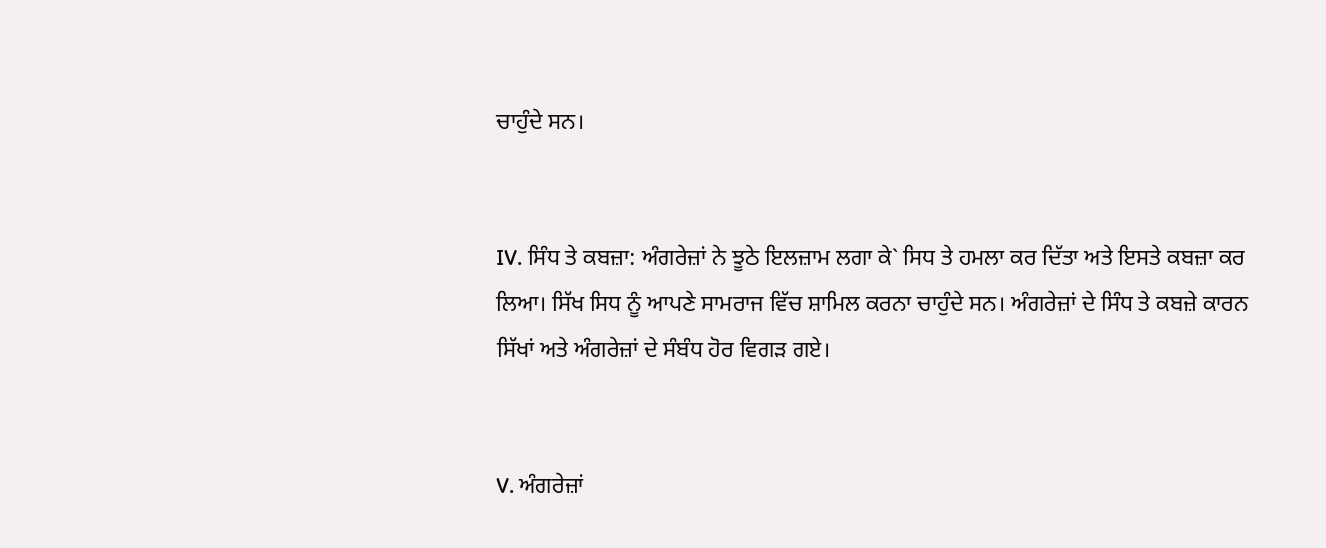ਚਾਹੁੰਦੇ ਸਨ।


IV. ਸਿੰਧ ਤੇ ਕਬਜ਼ਾ: ਅੰਗਰੇਜ਼ਾਂ ਨੇ ਝੂਠੇ ਇਲਜ਼ਾਮ ਲਗਾ ਕੇ` ਸਿਧ ਤੇ ਹਮਲਾ ਕਰ ਦਿੱਤਾ ਅਤੇ ਇਸਤੇ ਕਬਜ਼ਾ ਕਰ ਲਿਆ। ਸਿੱਖ ਸਿਧ ਨੂੰ ਆਪਣੇ ਸਾਮਰਾਜ ਵਿੱਚ ਸ਼ਾਮਿਲ ਕਰਨਾ ਚਾਹੁੰਦੇ ਸਨ। ਅੰਗਰੇਜ਼ਾਂ ਦੇ ਸਿੰਧ ਤੇ ਕਬਜ਼ੇ ਕਾਰਨ ਸਿੱਖਾਂ ਅਤੇ ਅੰਗਰੇਜ਼ਾਂ ਦੇ ਸੰਬੰਧ ਹੋਰ ਵਿਗੜ ਗਏ।


V. ਅੰਗਰੇਜ਼ਾਂ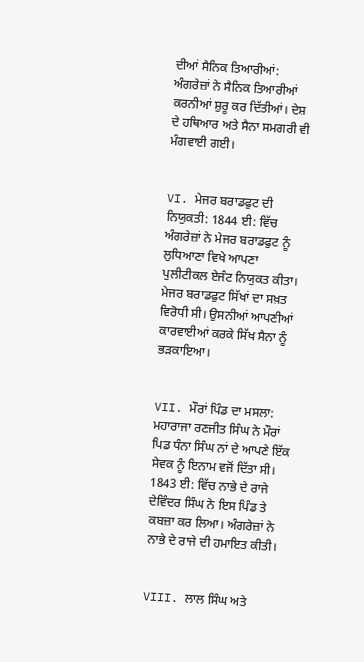ਦੀਆਂ ਸੈਨਿਕ ਤਿਆਰੀਆਂ: ਅੰਗਰੇਜ਼ਾਂ ਨੇ ਸੈਨਿਕ ਤਿਆਰੀਆਂ ਕਰਨੀਆਂ ਸ਼ੁਰੂ ਕਰ ਦਿੱਤੀਆਂ। ਦੇਸ਼ ਦੇ ਹਥਿਆਰ ਅਤੇ ਸੈਨਾ ਸਮਗਰੀ ਵੀ ਮੰਗਵਾਈ ਗਈ।


VI. ਮੇਜਰ ਬਰਾਡਫੁਟ ਦੀ ਨਿਯੁਕਤੀ: 1844 ਈ: ਵਿੱਚ ਅੰਗਰੇਜ਼ਾਂ ਨੇ ਮੇਜਰ ਬਰਾਡਫੁਟ ਨੂੰ ਲੁਧਿਆਣਾ ਵਿਖੇ ਆਪਣਾ ਪੁਲੀਟੀਕਲ ਏਜੰਟ ਨਿਯੁਕਤ ਕੀਤਾ। ਮੇਜਰ ਬਰਾਡਫੁਟ ਸਿੱਖਾਂ ਦਾ ਸਖ਼ਤ ਵਿਰੋਧੀ ਸੀ। ਉਸਨੀਆਂ ਆਪਣੀਆਂ ਕਾਰਵਾਈਆਂ ਕਰਕੇ ਸਿੱਖ ਸੈਨਾ ਨੂੰ ਭੜਕਾਇਆ।


VII. ਮੌਰਾਂ ਪਿੰਡ ਦਾ ਮਸਲਾ: ਮਹਾਰਾਜਾ ਰਣਜੀਤ ਸਿੰਘ ਨੇ ਮੌਰਾਂ ਪਿਡ ਧੰਨਾ ਸਿੰਘ ਨਾਂ ਦੇ ਆਪਣੇ ਇੱਕ ਸੇਵਕ ਨੂੰ ਇਨਾਮ ਵਜੋਂ ਦਿੱਤਾ ਸੀ। 1843 ਈ: ਵਿੱਚ ਨਾਭੇ ਦੇ ਰਾਜੇ ਦੇਵਿੰਦਰ ਸਿੰਘ ਨੇ ਇਸ ਪਿੰਡ ਤੇ ਕਬਜ਼ਾ ਕਰ ਲਿਆ। ਅੰਗਰੇਜ਼ਾਂ ਨੇ ਨਾਭੇ ਦੇ ਰਾਜੇ ਦੀ ਹਮਾਇਤ ਕੀਤੀ।


VIII. ਲਾਲ ਸਿੰਘ ਅਤੇ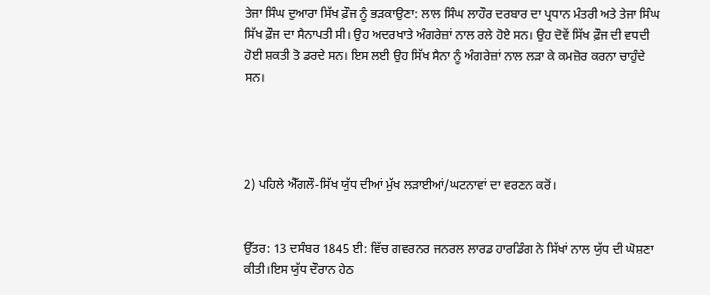ਤੇਜਾ ਸਿੰਘ ਦੁਆਰਾ ਸਿੱਖ ਫ਼ੌਜ ਨੂੰ ਭੜਕਾਉਣਾ: ਲਾਲ ਸਿੰਘ ਲਾਹੌਰ ਦਰਬਾਰ ਦਾ ਪ੍ਰਧਾਨ ਮੰਤਰੀ ਅਤੇ ਤੇਜਾ ਸਿੰਘ ਸਿੱਖ ਫ਼ੌਜ ਦਾ ਸੈਨਾਪਤੀ ਸੀ। ਉਹ ਅਦਰਖਾਤੇ ਅੰਗਰੇਜ਼ਾਂ ਨਾਲ ਰਲੇ ਹੋਏ ਸਨ। ਉਹ ਦੋਵੇਂ ਸਿੱਖ ਫ਼ੌਜ ਦੀ ਵਧਦੀ ਹੋਈ ਸ਼ਕਤੀ ਤੋ ਡਰਦੇ ਸਨ। ਇਸ ਲਈ ਉਹ ਸਿੱਖ ਸੈਨਾ ਨੂੰ ਅੰਗਰੇਜ਼ਾਂ ਨਾਲ ਲੜਾ ਕੇ ਕਮਜ਼ੋਰ ਕਰਨਾ ਚਾਹੁੰਦੇ ਸਨ।




2) ਪਹਿਲੇ ਐੱਗਲੌ-ਸਿੱਖ ਯੁੱਧ ਦੀਆਂ ਮੁੱਖ ਲੜਾਈਆਂ/ਘਟਨਾਵਾਂ ਦਾ ਵਰਣਨ ਕਰੋਂ।


ਉੱਤਰ: 13 ਦਸੰਬਰ 1845 ਈ: ਵਿੱਚ ਗਵਰਨਰ ਜਨਰਲ ਲਾਰਡ ਹਾਰਡਿੰਗ ਨੇ ਸਿੱਖਾਂ ਨਾਲ ਯੁੱਧ ਦੀ ਘੋਸ਼ਣਾ ਕੀਤੀ।ਇਸ ਯੁੱਧ ਦੌਰਾਨ ਹੇਠ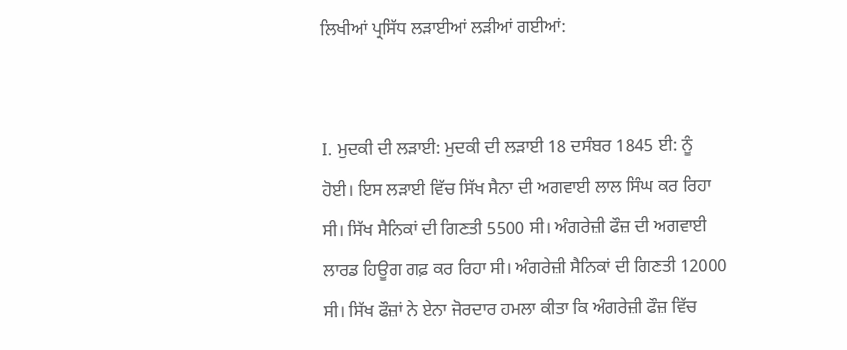ਲਿਖੀਆਂ ਪ੍ਰਸਿੱਧ ਲੜਾਈਆਂ ਲੜੀਆਂ ਗਈਆਂ:


I. ਮੁਦਕੀ ਦੀ ਲੜਾਈ: ਮੁਦਕੀ ਦੀ ਲੜਾਈ 18 ਦਸੰਬਰ 1845 ਈ: ਨੂੰ ਹੋਈ। ਇਸ ਲੜਾਈ ਵਿੱਚ ਸਿੱਖ ਸੈਨਾ ਦੀ ਅਗਵਾਈ ਲਾਲ ਸਿੰਘ ਕਰ ਰਿਹਾ ਸੀ। ਸਿੱਖ ਸੈਨਿਕਾਂ ਦੀ ਗਿਣਤੀ 5500 ਸੀ। ਅੰਗਰੇਜ਼ੀ ਫੌਜ਼ ਦੀ ਅਗਵਾਈ ਲਾਰਡ ਹਿਊਗ ਗਫ਼ ਕਰ ਰਿਹਾ ਸੀ। ਅੰਗਰੇਜ਼ੀ ਸੈਨਿਕਾਂ ਦੀ ਗਿਣਤੀ 12000 ਸੀ। ਸਿੱਖ ਫੌਜ਼ਾਂ ਨੇ ਏਨਾ ਜੋਰਦਾਰ ਹਮਲਾ ਕੀਤਾ ਕਿ ਅੰਗਰੇਜ਼ੀ ਫੌਜ਼ ਵਿੱਚ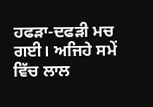ਹਫੜਾ-ਦਫੜੀ ਮਚ ਗਈ। ਅਜਿਹੇ ਸਮੇਂ ਵਿੱਚ ਲਾਲ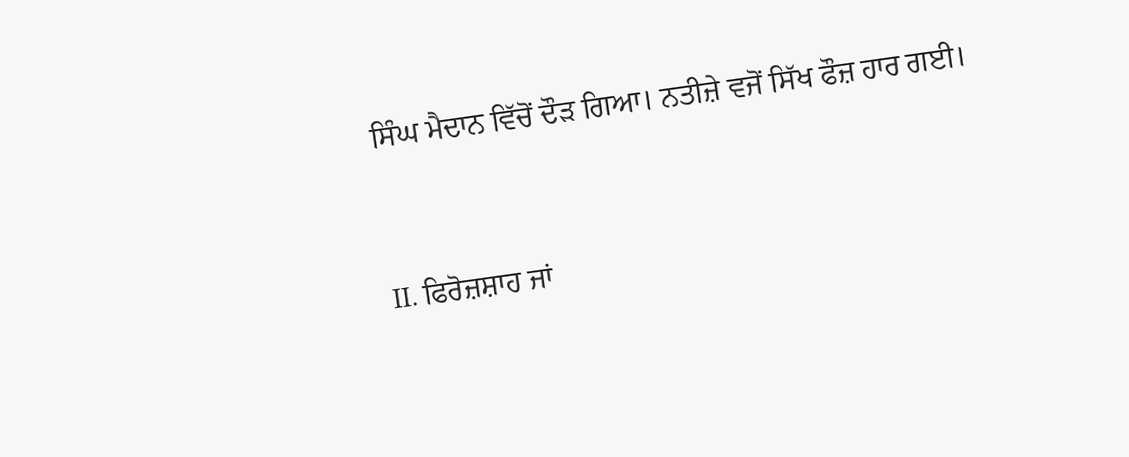ਸਿੰਘ ਮੈਦਾਨ ਵਿੱਚੋਂ ਦੌੜ ਗਿਆ। ਨਤੀਜ਼ੇ ਵਜੋਂ ਸਿੱਖ ਫੌਜ਼ ਹਾਰ ਗਈ।


II. ਫਿਰੋਜ਼ਸ਼ਾਹ ਜਾਂ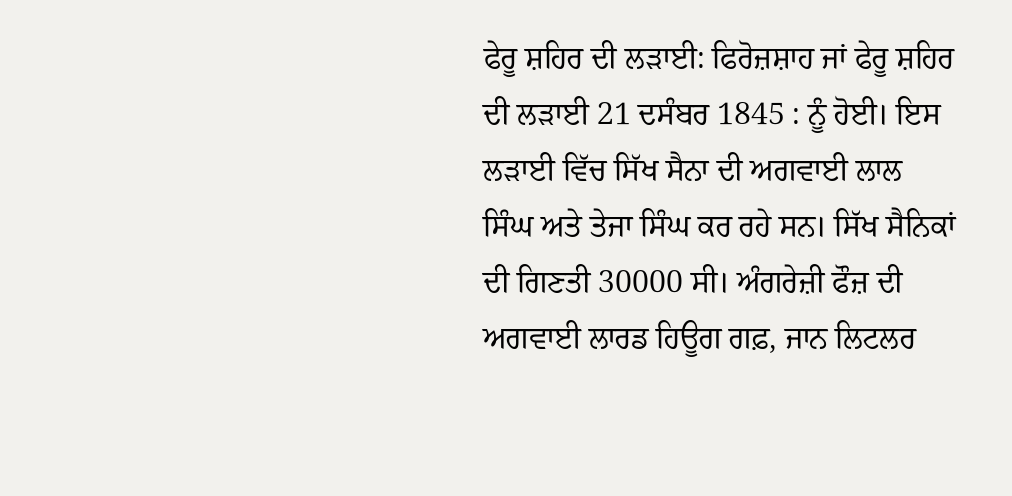ਫੇਰੂ ਸ਼ਹਿਰ ਦੀ ਲੜਾਈ: ਫਿਰੋਜ਼ਸ਼ਾਹ ਜਾਂ ਫੇਰੂ ਸ਼ਹਿਰ ਦੀ ਲੜਾਈ 21 ਦਸੰਬਰ 1845 : ਨੂੰ ਹੋਈ। ਇਸ ਲੜਾਈ ਵਿੱਚ ਸਿੱਖ ਸੈਨਾ ਦੀ ਅਗਵਾਈ ਲਾਲ ਸਿੰਘ ਅਤੇ ਤੇਜਾ ਸਿੰਘ ਕਰ ਰਹੇ ਸਨ। ਸਿੱਖ ਸੈਨਿਕਾਂ ਦੀ ਗਿਣਤੀ 30000 ਸੀ। ਅੰਗਰੇਜ਼ੀ ਫੌਜ਼ ਦੀ ਅਗਵਾਈ ਲਾਰਡ ਹਿਊਗ ਗਫ਼, ਜਾਨ ਲਿਟਲਰ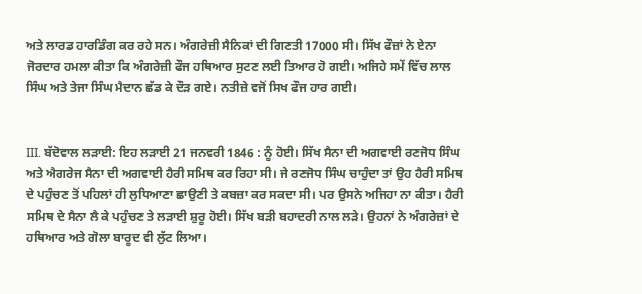ਅਤੇ ਲਾਰਡ ਹਾਰਡਿੰਗ ਕਰ ਰਹੇ ਸਨ। ਅੰਗਰੇਜ਼ੀ ਸੈਨਿਕਾਂ ਦੀ ਗਿਣਤੀ 17000 ਸੀ। ਸਿੱਖ ਫੌਜ਼ਾਂ ਨੇ ਏਨਾ ਜੋਰਦਾਰ ਹਮਲਾ ਕੀਤਾ ਕਿ ਅੰਗਰੇਜ਼ੀ ਫੌਜ ਹਥਿਆਰ ਸੁਟਣ ਲਈ ਤਿਆਰ ਹੋ ਗਈ। ਅਜਿਹੇ ਸਮੇਂ ਵਿੱਚ ਲਾਲ ਸਿੰਘ ਅਤੇ ਤੇਜਾ ਸਿੰਘ ਮੈਦਾਨ ਛੱਡ ਕੇ ਦੌੜ ਗਏ। ਨਤੀਜ਼ੇ ਵਜੋਂ ਸਿਖ ਫੌਜ ਹਾਰ ਗਈ।


III. ਬੱਦੋਵਾਲ ਲੜਾਈ: ਇਹ ਲੜਾਈ 21 ਜਨਵਰੀ 1846 : ਨੂੰ ਹੋਈ। ਸਿੱਖ ਸੈਨਾ ਦੀ ਅਗਵਾਈ ਰਣਜੋਧ ਸਿੰਘ ਅਤੇ ਐਗਰੇਜ ਸੈਨਾ ਦੀ ਅਗਵਾਈ ਹੈਰੀ ਸਮਿਥ ਕਰ ਰਿਹਾ ਸੀ। ਜੇ ਰਣਜੋਧ ਸਿੰਘ ਚਾਹੁੰਦਾ ਤਾਂ ਉਹ ਹੈਰੀ ਸਮਿਥ ਦੇ ਪਹੁੰਚਣ ਤੋਂ ਪਹਿਲਾਂ ਹੀ ਲੁਧਿਆਣਾ ਛਾਉਣੀ ਤੇ ਕਬਜ਼ਾ ਕਰ ਸਕਦਾ ਸੀ। ਪਰ ਉਸਨੇ ਅਜਿਹਾ ਨਾ ਕੀਤਾ। ਹੈਰੀ ਸਮਿਥ ਦੇ ਸੈਨਾ ਲੈ ਕੇ ਪਹੁੰਚਣ ਤੇ ਲੜਾਈ ਸ਼ੁਰੂ ਹੋਈ। ਸਿੱਖ ਬੜੀ ਬਹਾਦਰੀ ਨਾਲ ਲੜੇ। ਉਹਨਾਂ ਨੇ ਅੰਗਰੇਜ਼ਾਂ ਦੇ ਹਥਿਆਰ ਅਤੇ ਗੋਲਾ ਬਾਰੂਦ ਵੀ ਲੁੱਟ ਲਿਆ।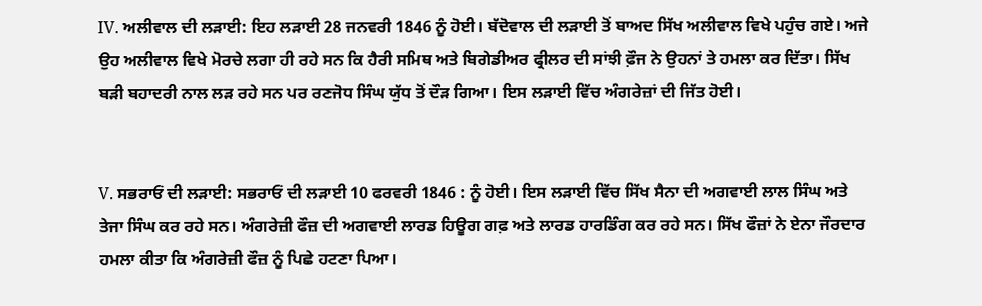IV. ਅਲੀਵਾਲ ਦੀ ਲੜਾਈ: ਇਹ ਲੜਾਈ 28 ਜਨਵਰੀ 1846 ਨੂੰ ਹੋਈ। ਬੱਦੋਵਾਲ ਦੀ ਲੜਾਈ ਤੋਂ ਬਾਅਦ ਸਿੱਖ ਅਲੀਵਾਲ ਵਿਖੇ ਪਹੁੰਚ ਗਏ। ਅਜੇ ਉਹ ਅਲੀਵਾਲ ਵਿਖੇ ਮੋਰਚੇ ਲਗਾ ਹੀ ਰਹੇ ਸਨ ਕਿ ਹੈਰੀ ਸਮਿਥ ਅਤੇ ਬਿਗੇਡੀਅਰ ਫ੍ਰੀਲਰ ਦੀ ਸਾਂਝੀ ਫ਼ੌਜ ਨੇ ਉਹਨਾਂ ਤੇ ਹਮਲਾ ਕਰ ਦਿੱਤਾ। ਸਿੱਖ ਬੜੀ ਬਹਾਦਰੀ ਨਾਲ ਲੜ ਰਹੇ ਸਨ ਪਰ ਰਣਜੋਧ ਸਿੰਘ ਯੁੱਧ ਤੋਂ ਦੌੜ ਗਿਆ। ਇਸ ਲੜਾਈ ਵਿੱਚ ਅੰਗਰੇਜ਼ਾਂ ਦੀ ਜਿੱਤ ਹੋਈ।


V. ਸਭਰਾਓਂ ਦੀ ਲੜਾਈ: ਸਭਰਾਓਂ ਦੀ ਲੜਾਈ 10 ਫਰਵਰੀ 1846 : ਨੂੰ ਹੋਈ। ਇਸ ਲੜਾਈ ਵਿੱਚ ਸਿੱਖ ਸੈਨਾ ਦੀ ਅਗਵਾਈ ਲਾਲ ਸਿੰਘ ਅਤੇ ਤੇਜਾ ਸਿੰਘ ਕਰ ਰਹੇ ਸਨ। ਅੰਗਰੇਜ਼ੀ ਫੌਜ਼ ਦੀ ਅਗਵਾਈ ਲਾਰਡ ਹਿਊਗ ਗਫ਼ ਅਤੇ ਲਾਰਡ ਹਾਰਡਿੰਗ ਕਰ ਰਹੇ ਸਨ। ਸਿੱਖ ਫੌਜ਼ਾਂ ਨੇ ਏਨਾ ਜੌਰਦਾਰ ਹਮਲਾ ਕੀਤਾ ਕਿ ਅੰਗਰੇਜ਼ੀ ਫੌਜ਼ ਨੂੰ ਪਿਛੇ ਹਟਣਾ ਪਿਆ।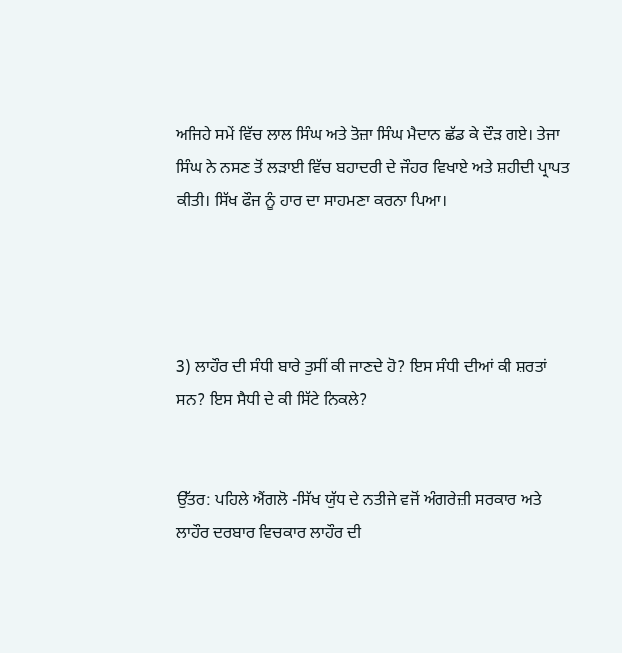ਅਜਿਹੇ ਸਮੇਂ ਵਿੱਚ ਲਾਲ ਸਿੰਘ ਅਤੇ ਤੋਜ਼ਾ ਸਿੰਘ ਮੈਦਾਨ ਛੱਡ ਕੇ ਦੌੜ ਗਏ। ਤੇਜਾ ਸਿੰਘ ਨੇ ਨਸਣ ਤੋਂ ਲੜਾਈ ਵਿੱਚ ਬਹਾਦਰੀ ਦੇ ਜੌਹਰ ਵਿਖਾਏ ਅਤੇ ਸ਼ਹੀਦੀ ਪ੍ਰਾਪਤ ਕੀਤੀ। ਸਿੱਖ ਫੌਜ ਨੂੰ ਹਾਰ ਦਾ ਸਾਹਮਣਾ ਕਰਨਾ ਪਿਆ।




3) ਲਾਹੌਰ ਦੀ ਸੰਧੀ ਬਾਰੇ ਤੁਸੀਂ ਕੀ ਜਾਣਦੇ ਹੋ? ਇਸ ਸੰਧੀ ਦੀਆਂ ਕੀ ਸ਼ਰਤਾਂ ਸਨ? ਇਸ ਸੈਧੀ ਦੇ ਕੀ ਸਿੱਟੇ ਨਿਕਲੇ?


ਉੱਤਰ: ਪਹਿਲੇ ਐਂਗਲੋ -ਸਿੱਖ ਯੁੱਧ ਦੇ ਨਤੀਜੇ ਵਜੋਂ ਅੰਗਰੇਜ਼ੀ ਸਰਕਾਰ ਅਤੇ ਲਾਹੌਰ ਦਰਬਾਰ ਵਿਚਕਾਰ ਲਾਹੌਰ ਦੀ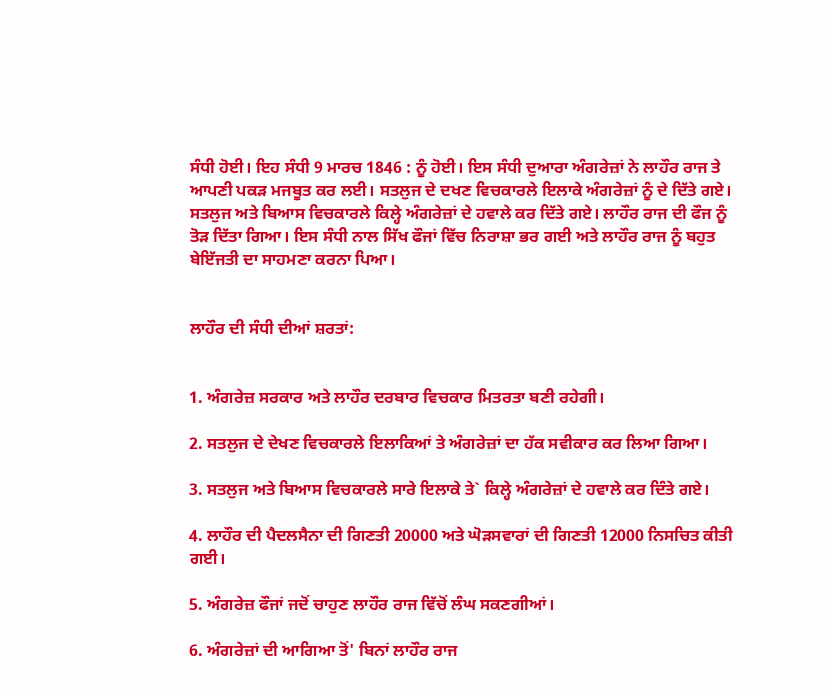ਸੰਧੀ ਹੋਈ। ਇਹ ਸੰਧੀ 9 ਮਾਰਚ 1846 : ਨੂੰ ਹੋਈ। ਇਸ ਸੰਧੀ ਦੁਆਰਾ ਅੰਗਰੇਜ਼ਾਂ ਨੇ ਲਾਹੌਰ ਰਾਜ ਤੇ ਆਪਣੀ ਪਕੜ ਮਜਬੂਤ ਕਰ ਲਈ। ਸਤਲੁਜ ਦੇ ਦਖਣ ਵਿਚਕਾਰਲੇ ਇਲਾਕੇ ਅੰਗਰੇਜ਼ਾਂ ਨੂੰ ਦੇ ਦਿੱਤੇ ਗਏ। ਸਤਲੁਜ ਅਤੇ ਬਿਆਸ ਵਿਚਕਾਰਲੇ ਕਿਲ੍ਹੇ ਅੰਗਰੇਜ਼ਾਂ ਦੇ ਹਵਾਲੇ ਕਰ ਦਿੱਤੇ ਗਏ। ਲਾਹੌਰ ਰਾਜ ਦੀ ਫੌਜ ਨੂੰ ਤੋੜ ਦਿੱਤਾ ਗਿਆ। ਇਸ ਸੰਧੀ ਨਾਲ ਸਿੱਖ ਫੌਜਾਂ ਵਿੱਚ ਨਿਰਾਸ਼ਾ ਭਰ ਗਈ ਅਤੇ ਲਾਹੌਰ ਰਾਜ ਨੂੰ ਬਹੁਤ ਬੇਇੱਜਤੀ ਦਾ ਸਾਹਮਣਾ ਕਰਨਾ ਪਿਆ।


ਲਾਹੌਰ ਦੀ ਸੰਧੀ ਦੀਆਂ ਸ਼ਰਤਾਂ:


1. ਅੰਗਰੇਜ਼ ਸਰਕਾਰ ਅਤੇ ਲਾਹੌਰ ਦਰਬਾਰ ਵਿਚਕਾਰ ਮਿਤਰਤਾ ਬਣੀ ਰਹੇਗੀ।

2. ਸਤਲੁਜ ਦੇ ਦੇਖਣ ਵਿਚਕਾਰਲੇ ਇਲਾਕਿਆਂ ਤੇ ਅੰਗਰੇਜ਼ਾਂ ਦਾ ਹੱਕ ਸਵੀਕਾਰ ਕਰ ਲਿਆ ਗਿਆ।

3. ਸਤਲੁਜ ਅਤੇ ਬਿਆਸ ਵਿਚਕਾਰਲੇ ਸਾਰੇ ਇਲਾਕੇ ਤੇ` ਕਿਲ੍ਹੇ ਅੰਗਰੇਜ਼ਾਂ ਦੇ ਹਵਾਲੇ ਕਰ ਦਿੰਤੇ ਗਏ।

4. ਲਾਹੌਰ ਦੀ ਪੈਦਲਸੈਨਾ ਦੀ ਗਿਣਤੀ 20000 ਅਤੇ ਘੋੜਸਵਾਰਾਂ ਦੀ ਗਿਣਤੀ 12000 ਨਿਸਚਿਤ ਕੀਤੀ ਗਈ।

5. ਅੰਗਰੇਜ਼ ਫੌਜਾਂ ਜਦੋਂ ਚਾਹੁਣ ਲਾਹੌਰ ਰਾਜ ਵਿੱਚੋਂ ਲੰਘ ਸਕਣਗੀਆਂ।

6. ਅੰਗਰੇਜ਼ਾਂ ਦੀ ਆਗਿਆ ਤੋਂ' ਬਿਨਾਂ ਲਾਹੌਰ ਰਾਜ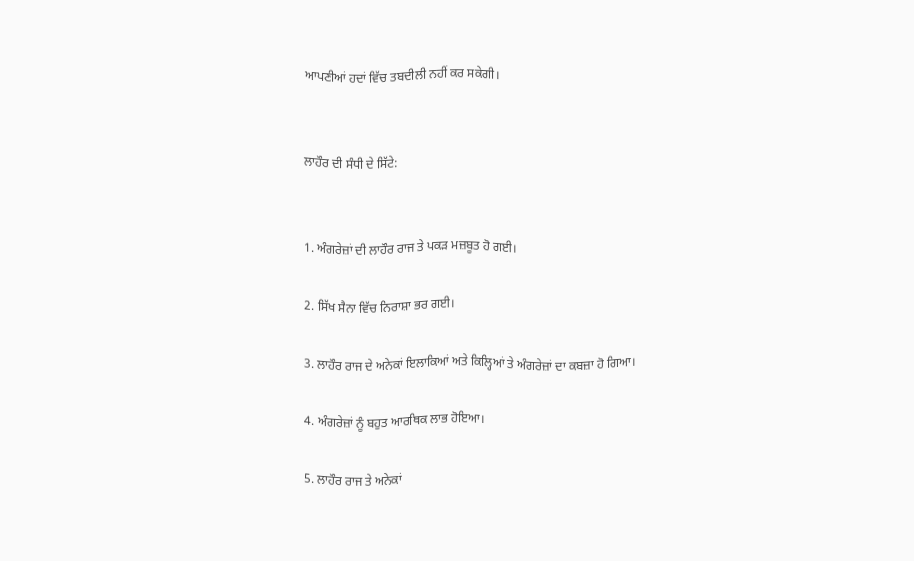ਆਪਣੀਆਂ ਹਦਾਂ ਵਿੱਚ ਤਬਦੀਲੀ ਨਹੀਂ ਕਰ ਸਕੇਗੀ।


ਲਾਹੌਰ ਦੀ ਸੰਧੀ ਦੇ ਸਿੱਟੇ:


1. ਅੰਗਰੇਜ਼ਾਂ ਦੀ ਲਾਹੌਰ ਰਾਜ ਤੇ ਪਕੜ ਮਜ਼ਬੂਤ ਹੋ ਗਈ।

2. ਸਿੱਖ ਸੈਨਾ ਵਿੱਚ ਨਿਰਾਸ਼ਾ ਭਰ ਗਈ।

3. ਲਾਹੌਰ ਰਾਜ ਦੇ ਅਨੇਕਾਂ ਇਲਾਕਿਆਂ ਅਤੇ ਕਿਲ੍ਹਿਆਂ ਤੇ ਅੰਗਰੇਜ਼ਾਂ ਦਾ ਕਬਜ਼ਾ ਹੋ ਗਿਆ।

4. ਅੰਗਰੇਜ਼ਾਂ ਨੂੰ ਬਹੁਤ ਆਰਥਿਕ ਲਾਭ ਹੋਇਆ।

5. ਲਾਹੌਰ ਰਾਜ ਤੇ ਅਨੇਕਾਂ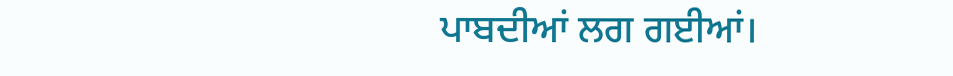ਪਾਬਦੀਆਂ ਲਗ ਗਈਆਂ।